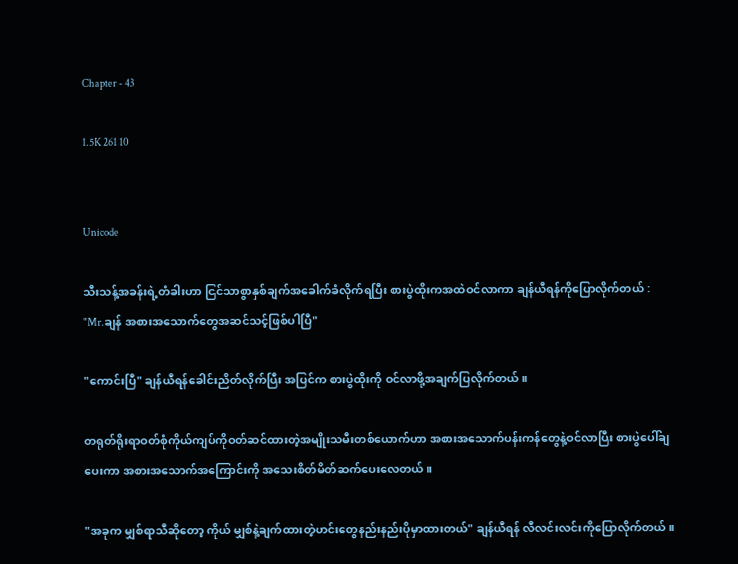Chapter - 43

1.5K 261 10


Unicode

သီးသန့်အခန်းရဲ့တံခါးဟာ ငြင်သာစွာနှစ်ချက်အခေါက်ခံလိုက်ရပြီး စားပွဲထိုးကအထဲဝင်လာကာ ချန်ယီရန်ကိုပြောလိုက်တယ် :
"Mr.ချန် အစားအသောက်တွေအဆင်သင့်ဖြစ်ပါပြီ"

"ကောင်းပြီ" ချန်ယီရန်ခေါင်းညိတ်လိုက်ပြီး အပြင်က စားပွဲထိုးကို ဝင်လာဖို့အချက်ပြလိုက်တယ်။

တရုတ်ရိုးရာဝတ်စုံကိုယ်ကျပ်ကိုဝတ်ဆင်ထားတဲ့အမျိုးသမီးတစ်ယောက်ဟာ အစားအသောက်ပန်းကန်တွေနဲ့ဝင်လာပြီး စားပွဲပေါ်ချပေးကာ အစားအသောက်အကြောင်းကို အသေးစိတ်မိတ်ဆက်ပေးလေတယ်။

"အခုက မျှစ်ရာသီဆိုတော့ ကိုယ် မျှစ်နဲ့ချက်ထားတဲ့ဟင်းတွေနည်းနည်းပိုမှာထားတယ်" ချန်ယီရန် လီလင်းလင်းကိုပြောလိုက်တယ်။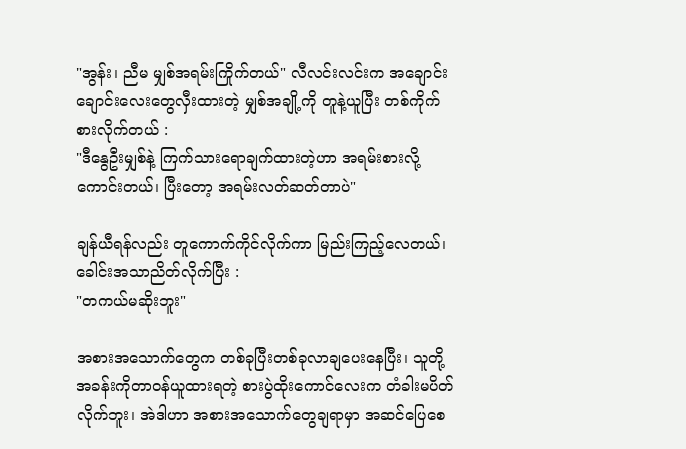"အွန်း၊ ညီမ မျှစ်အရမ်းကြိုက်တယ်" လီလင်းလင်းက အချောင်းချောင်းလေးတွေလှီးထားတဲ့ မျှစ်အချို့ကို တူနဲ့ယူပြီး တစ်ကိုက်စားလိုက်တယ် :
"ဒီနွေဦးမျှစ်နဲ့ ကြက်သားရောချက်ထားတဲ့ဟာ အရမ်းစားလို့ကောင်းတယ်၊ ပြီးတော့ အရမ်းလတ်ဆတ်တာပဲ"

ချန်ယီရန်လည်း တူကောက်ကိုင်လိုက်ကာ မြည်းကြည့်လေတယ်၊ ခေါင်းအသာညိတ်လိုက်ပြီး :
"တကယ်မဆိုးဘူး"

အစားအသောက်တွေက တစ်ခုပြီးတစ်ခုလာချပေးနေပြီး၊ သူတို့အခန်းကိုတာဝန်ယူထားရတဲ့ စားပွဲထိုးကောင်လေးက တံခါးမပိတ်လိုက်ဘူး၊ အဲဒါဟာ အစားအသောက်တွေချရာမှာ အဆင်ပြေစေ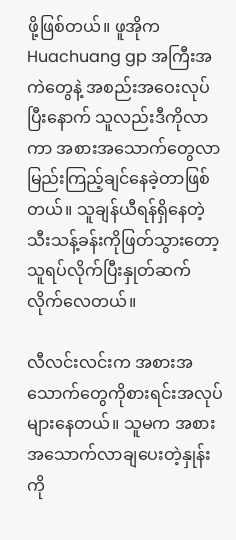ဖို့ဖြစ်တယ်။ ဖူအိုက Huachuang gp အကြီးအကဲတွေနဲ့ အစည်းအဝေးလုပ်ပြီးနောက် သူလည်းဒီကိုလာကာ အစားအသောက်တွေလာမြည်းကြည့်ချင်နေခဲ့တာဖြစ်တယ်။ သူချန်ယီရန်ရှိနေတဲ့ သီးသန့်ခန်းကိုဖြတ်သွားတော့ သူရပ်လိုက်ပြီးနှုတ်ဆက်လိုက်လေတယ်။

လီလင်းလင်းက အစားအသောက်တွေကိုစားရင်းအလုပ်များနေတယ်။ သူမက အစားအသောက်လာချပေးတဲ့နှုန်းကို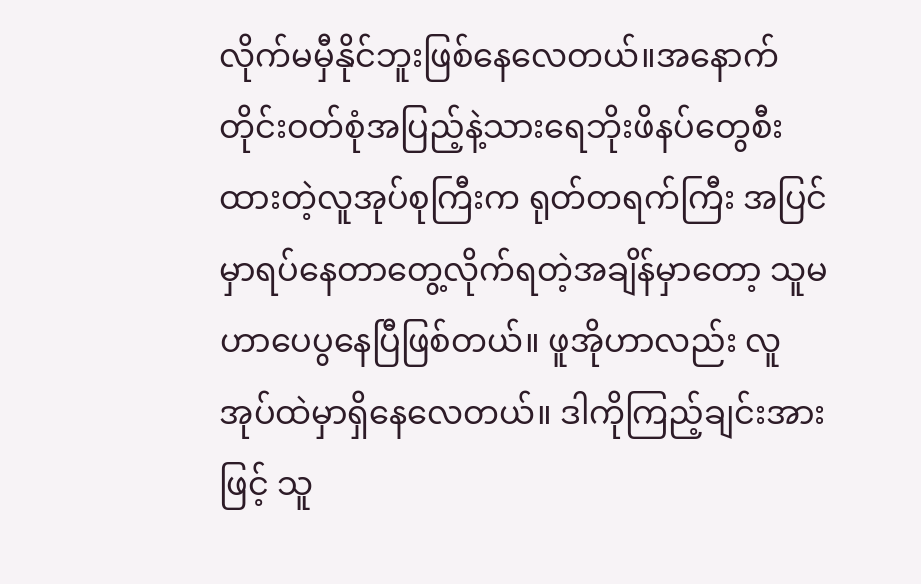လိုက်မမှီနိုင်ဘူးဖြစ်နေလေတယ်။အနောက်တိုင်းဝတ်စုံအပြည့်နဲ့သားရေဘိုးဖိနပ်တွေစီးထားတဲ့လူအုပ်စုကြီးက ရုတ်တရက်ကြီး အပြင်မှာရပ်နေတာတွေ့လိုက်ရတဲ့အချိန်မှာတော့ သူမဟာပေပွနေပြီဖြစ်တယ်။ ဖူအိုဟာလည်း လူအုပ်ထဲမှာရှိနေလေတယ်။ ဒါကိုကြည့်ချင်းအားဖြင့် သူ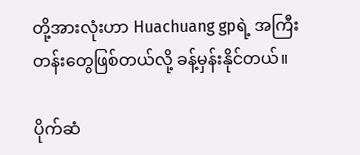တို့အားလုံးဟာ Huachuang gpရဲ့ အကြီးတန်းတွေဖြစ်တယ်လို့ ခန့်မှန်းနိုင်တယ်။

ပိုက်ဆံ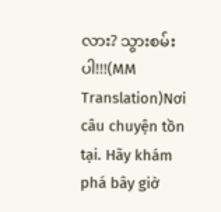လား? သွားစမ်းပါ!!!(MM Translation)Nơi câu chuyện tồn tại. Hãy khám phá bây giờ